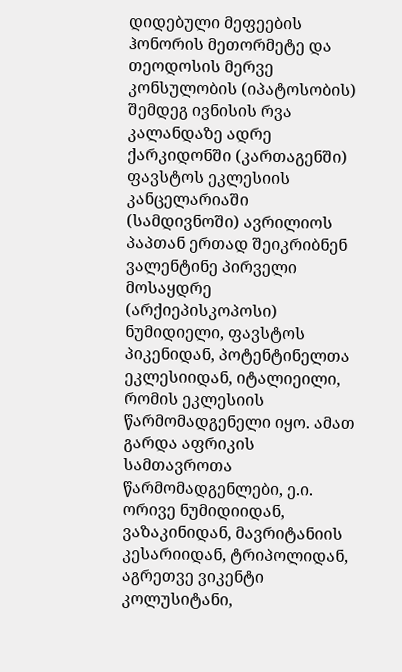დიდებული მეფეების ჰონორის მეთორმეტე და თეოდოსის მერვე კონსულობის (იპატოსობის) შემდეგ ივნისის რვა კალანდაზე ადრე ქარკიდონში (კართაგენში) ფავსტოს ეკლესიის კანცელარიაში (სამდივნოში) ავრილიოს პაპთან ერთად შეიკრიბნენ ვალენტინე პირველი მოსაყდრე (არქიეპისკოპოსი) ნუმიდიელი, ფავსტოს პიკენიდან, პოტენტინელთა ეკლესიიდან, იტალიეილი, რომის ეკლესიის წარმომადგენელი იყო. ამათ გარდა აფრიკის სამთავროთა წარმომადგენლები, ე.ი. ორივე ნუმიდიიდან, ვაზაკინიდან, მავრიტანიის კესარიიდან, ტრიპოლიდან, აგრეთვე ვიკენტი კოლუსიტანი,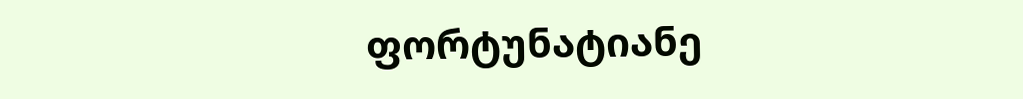ფორტუნატიანე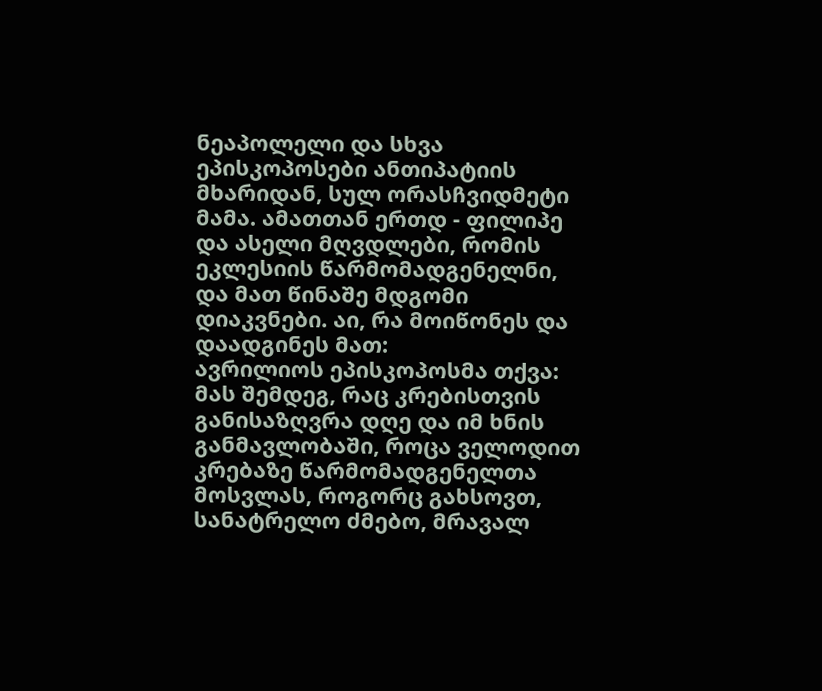ნეაპოლელი და სხვა ეპისკოპოსები ანთიპატიის მხარიდან, სულ ორასჩვიდმეტი მამა. ამათთან ერთდ - ფილიპე და ასელი მღვდლები, რომის ეკლესიის წარმომადგენელნი, და მათ წინაშე მდგომი დიაკვნები. აი, რა მოიწონეს და დაადგინეს მათ:
ავრილიოს ეპისკოპოსმა თქვა: მას შემდეგ, რაც კრებისთვის განისაზღვრა დღე და იმ ხნის განმავლობაში, როცა ველოდით კრებაზე წარმომადგენელთა მოსვლას, როგორც გახსოვთ, სანატრელო ძმებო, მრავალ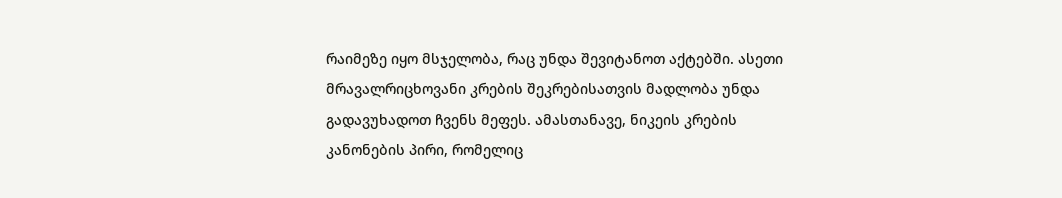რაიმეზე იყო მსჯელობა, რაც უნდა შევიტანოთ აქტებში. ასეთი მრავალრიცხოვანი კრების შეკრებისათვის მადლობა უნდა გადავუხადოთ ჩვენს მეფეს. ამასთანავე, ნიკეის კრების კანონების პირი, რომელიც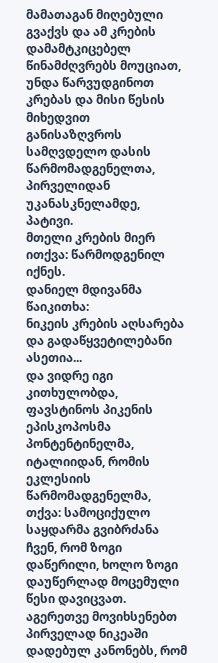მამათაგან მიღებული გვაქვს და ამ კრების დამამტკიცებელ წინამძღვრებს მოუციათ, უნდა წარვუდგინოთ კრებას და მისი წესის მიხედვით განისაზღვროს სამღვდელო დასის წარმომადგენელთა, პირველიდან უკანასკნელამდე, პატივი.
მთელი კრების მიერ ითქვა: წარმოდგენილ იქნეს.
დანიელ მდივანმა წაიკითხა:
ნიკეის კრების აღსარება და გადაწყვეტილებანი ასეთია...
და ვიდრე იგი კითხულობდა, ფავსტინოს პიკენის ეპისკოპოსმა პონტენტინელმა, იტალიიდან, რომის ეკლესიის წარმომადგენელმა, თქვა: სამოციქულო საყდარმა გვიბრძანა ჩვენ, რომ ზოგი დაწერილი, ხოლო ზოგი დაუწერლად მოცემული წესი დავიცვათ. აგერეთვე მოვიხსენებთ პირველად ნიკეაში დადებულ კანონებს, რომ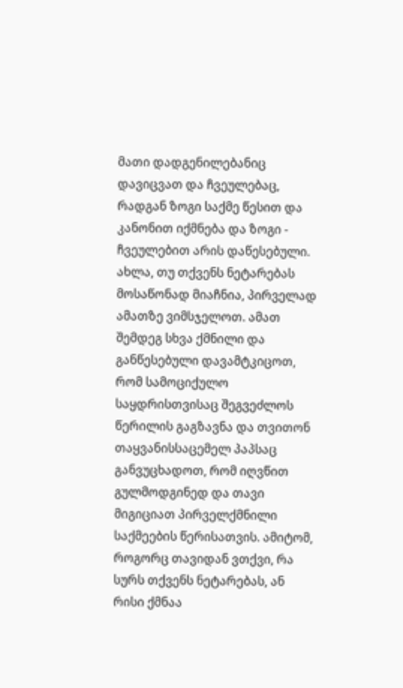მათი დადგენილებანიც დავიცვათ და ჩვეულებაც, რადგან ზოგი საქმე წესით და კანონით იქმნება და ზოგი - ჩვეულებით არის დაწესებული. ახლა, თუ თქვენს ნეტარებას მოსაწონად მიაჩნია, პირველად ამათზე ვიმსჯელოთ. ამათ შემდეგ სხვა ქმნილი და განწესებული დავამტკიცოთ, რომ სამოციქულო საყდრისთვისაც შეგვეძლოს წერილის გაგზავნა და თვითონ თაყვანისსაცემელ პაპსაც განვუცხადოთ, რომ იღვწით გულმოდგინედ და თავი მიგიციათ პირველქმნილი საქმეების წერისათვის. ამიტომ, როგორც თავიდან ვთქვი, რა სურს თქვენს ნეტარებას, ან რისი ქმნაა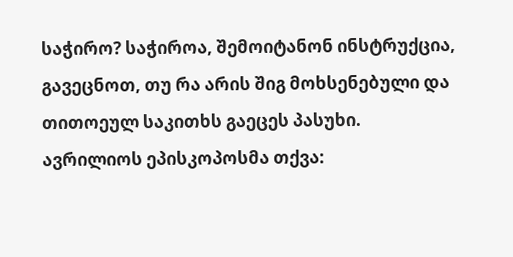საჭირო? საჭიროა, შემოიტანონ ინსტრუქცია, გავეცნოთ, თუ რა არის შიგ მოხსენებული და თითოეულ საკითხს გაეცეს პასუხი.
ავრილიოს ეპისკოპოსმა თქვა: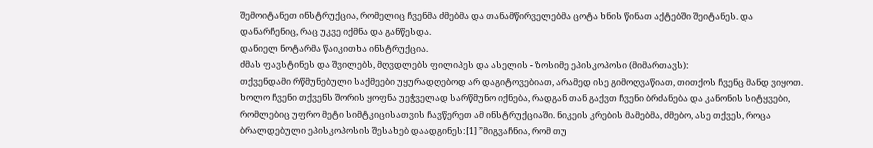შემოიტანეთ ინსტრუქცია, რომელიც ჩვენმა ძმებმა და თანამწირველებმა ცოტა ხნის წინათ აქტებში შეიტანეს. და დანარჩენიც, რაც უკვე იქმნა და განწესდა.
დანიელ ნოტარმა წაიკითხა ინსტრუქცია.
ძმას ფავსტინეს და შვილებს, მღვდლებს ფილიპეს და ასელის - ზოსიმე ეპისკოპოსი (მიმართავს):
თქვენდამი რწმუნებული საქმეები უყურადღებოდ არ დაგიტოვებიათ, არამედ ისე გიმოღვაწიათ, თითქოს ჩვენც მანდ ვიყოთ. ხოლო ჩვენი თქვენს შორის ყოფნა უეჭველად სარწმუნო იქნება, რადგან თან გაქვთ ჩვენი ბრძანება და კანონის სიტყვები, რომლებიც უფრო მეტი სიმტკიცისათვის ჩავწერეთ ამ ინსტრუქციაში. ნიკეის კრების მამებმა, ძმებო, ასე თქვეს, როცა ბრალდებული ეპისკოპოსის შესახებ დაადგინეს:[1] ”მიგვაჩნია, რომ თუ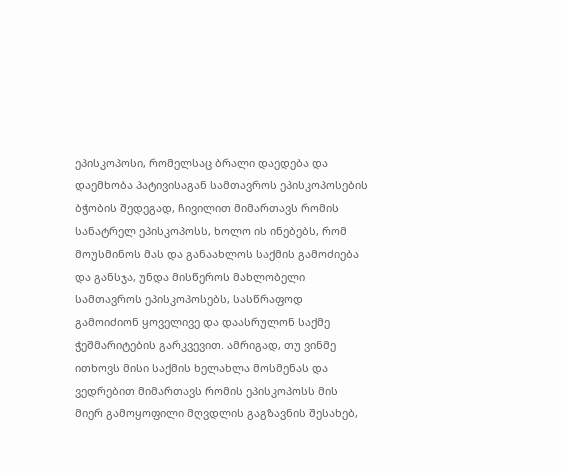ეპისკოპოსი, რომელსაც ბრალი დაედება და დაემხობა პატივისაგან სამთავროს ეპისკოპოსების ბჭობის შედეგად, ჩივილით მიმართავს რომის სანატრელ ეპისკოპოსს, ხოლო ის ინებებს, რომ მოუსმინოს მას და განაახლოს საქმის გამოძიება და განსჯა, უნდა მისწეროს მახლობელი სამთავროს ეპისკოპოსებს, სასწრაფოდ გამოიძიონ ყოველივე და დაასრულონ საქმე ჭეშმარიტების გარკვევით. ამრიგად, თუ ვინმე ითხოვს მისი საქმის ხელახლა მოსმენას და ვედრებით მიმართავს რომის ეპისკოპოსს მის მიერ გამოყოფილი მღვდლის გაგზავნის შესახებ,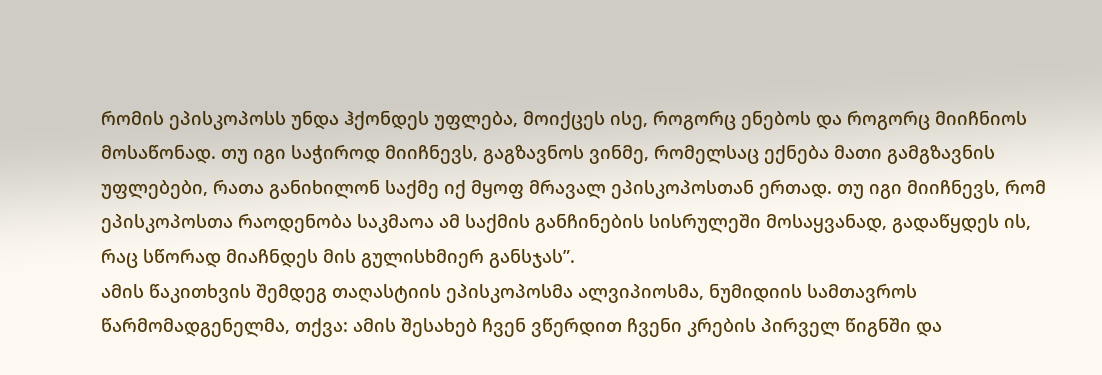რომის ეპისკოპოსს უნდა ჰქონდეს უფლება, მოიქცეს ისე, როგორც ენებოს და როგორც მიიჩნიოს მოსაწონად. თუ იგი საჭიროდ მიიჩნევს, გაგზავნოს ვინმე, რომელსაც ექნება მათი გამგზავნის უფლებები, რათა განიხილონ საქმე იქ მყოფ მრავალ ეპისკოპოსთან ერთად. თუ იგი მიიჩნევს, რომ ეპისკოპოსთა რაოდენობა საკმაოა ამ საქმის განჩინების სისრულეში მოსაყვანად, გადაწყდეს ის, რაც სწორად მიაჩნდეს მის გულისხმიერ განსჯას”.
ამის წაკითხვის შემდეგ თაღასტიის ეპისკოპოსმა ალვიპიოსმა, ნუმიდიის სამთავროს წარმომადგენელმა, თქვა: ამის შესახებ ჩვენ ვწერდით ჩვენი კრების პირველ წიგნში და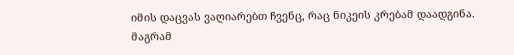იმის დაცვას ვაღიარებთ ჩვენც, რაც ნიკეის კრებამ დაადგინა. მაგრამ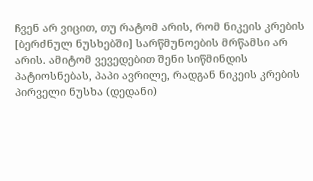ჩვენ არ ვიცით, თუ რატომ არის, რომ ნიკეის კრების [ბერძნულ ნუსხებში] სარწმუნოების მრწამსი არ არის. ამიტომ ვევედებით შენი სიწმინდის პატიოსნებას, პაპი ავრილე, რადგან ნიკეის კრების პირველი ნუსხა (დედანი)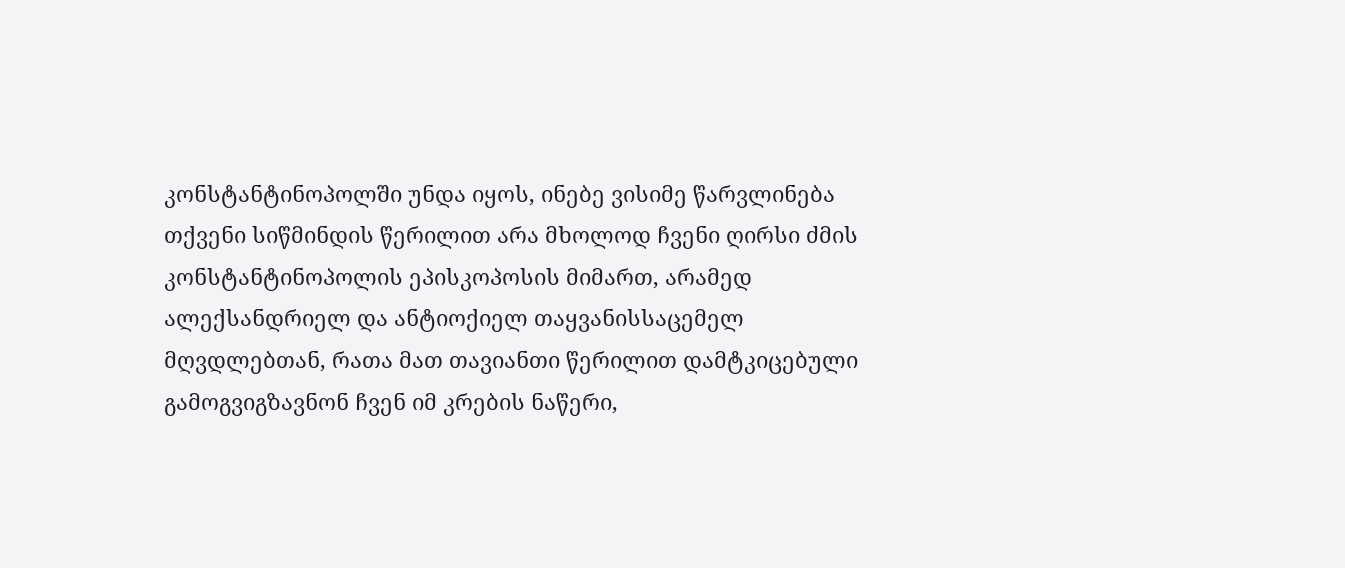კონსტანტინოპოლში უნდა იყოს, ინებე ვისიმე წარვლინება თქვენი სიწმინდის წერილით არა მხოლოდ ჩვენი ღირსი ძმის კონსტანტინოპოლის ეპისკოპოსის მიმართ, არამედ ალექსანდრიელ და ანტიოქიელ თაყვანისსაცემელ მღვდლებთან, რათა მათ თავიანთი წერილით დამტკიცებული გამოგვიგზავნონ ჩვენ იმ კრების ნაწერი,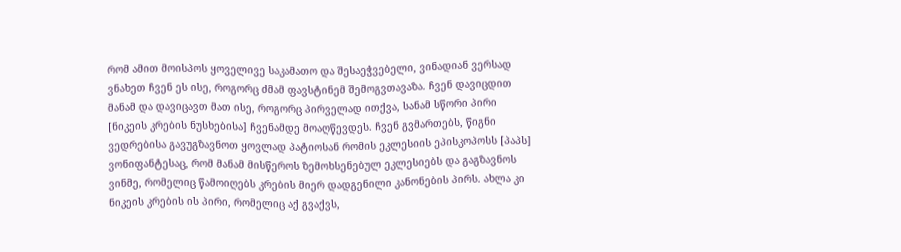რომ ამით მოისპოს ყოველივე საკამათო და შესაეჭვებელი, ვინადიან ვერსად ვნახეთ ჩვენ ეს ისე, როგორც ძმამ ფავსტინემ შემოგვთავაზა. ჩვენ დავიცდით მანამ და დავიცავთ მათ ისე, როგორც პირველად ითქვა, სანამ სწორი პირი [ნიკეის კრების ნუსხებისა] ჩვენამდე მოაღწევდეს. ჩვენ გვმართებს, წიგნი ვედრებისა გავუგზავნოთ ყოვლად პატიოსან რომის ეკლესიის ეპისკოპოსს [პაპს] ვონიფანტესაც, რომ მანამ მისწეროს ზემოხსენებულ ეკლესიებს და გაგზავნოს ვინმე, რომელიც წამოიღებს კრების მიერ დადგენილი კანონების პირს. ახლა კი ნიკეის კრების ის პირი, რომელიც აქ გვაქვს,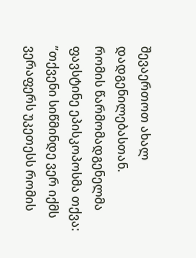შევაერთოთ ახალ დადგენილებასთან.
რომის წარმომადგენელმა ფავსტინე ეპისკოპოსმა თქვა: ”თქვენი სიწმინდე ვერ იქმს ვერაფერს უკეთესს რომის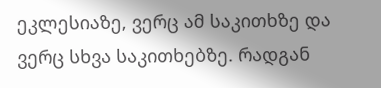ეკლესიაზე, ვერც ამ საკითხზე და ვერც სხვა საკითხებზე. რადგან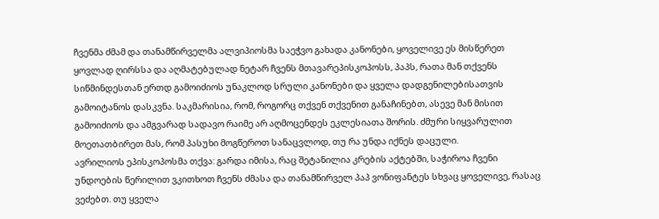ჩვენმა ძმამ და თანამწირველმა ალვიპიოსმა საეჭვო გახადა კანონები, ყოველივე ეს მისწერეთ ყოვლად ღირსსა და აღმატებულად ნეტარ ჩვენს მთავარეპისკოპოსს, პაპს, რათა მან თქვენს სიწმინდესთან ერთდ გამოიძიოს უნაკლოდ სრული კანონები და ყველა დადგენილებისათვის გამოიტანოს დასკვნა. საკმარისია, რომ, როგორც თქვენ თქვენით განაჩინებთ, ასევე მან მისით გამოიძიოს და ამგვარად სადავო რაიმე არ აღმოცენდეს ეკლესიათა შორის. ძმური სიყვარულით მოეთათბირეთ მას, რომ პასუხი მოგწეროთ სანაცვლოდ, თუ რა უნდა იქნეს დაცული.
ავრილიოს ეპისკოპოსმა თქვა: გარდა იმისა, რაც შეტანილია კრების აქტებში, საჭიროა ჩვენი უნდოების წერილით ვკითხოთ ჩვენს ძმასა და თანამწირველ პაპ ვონიფანტეს სხვაც ყოველივე, რასაც ვეძებთ. თუ ყველა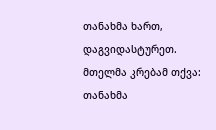თანახმა ხართ, დაგვიდასტურეთ.
მთელმა კრებამ თქვა: თანახმა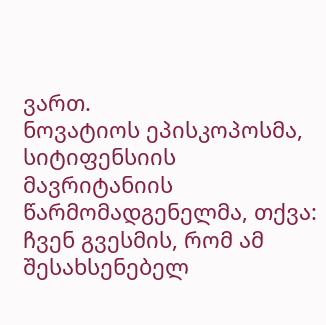ვართ.
ნოვატიოს ეპისკოპოსმა, სიტიფენსიის მავრიტანიის წარმომადგენელმა, თქვა: ჩვენ გვესმის, რომ ამ შესახსენებელ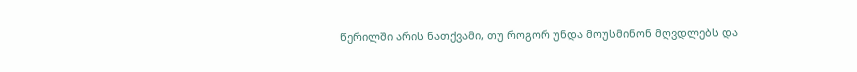წერილში არის ნათქვამი, თუ როგორ უნდა მოუსმინონ მღვდლებს და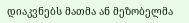დიაკვნებს მათმა ან მეზობელმა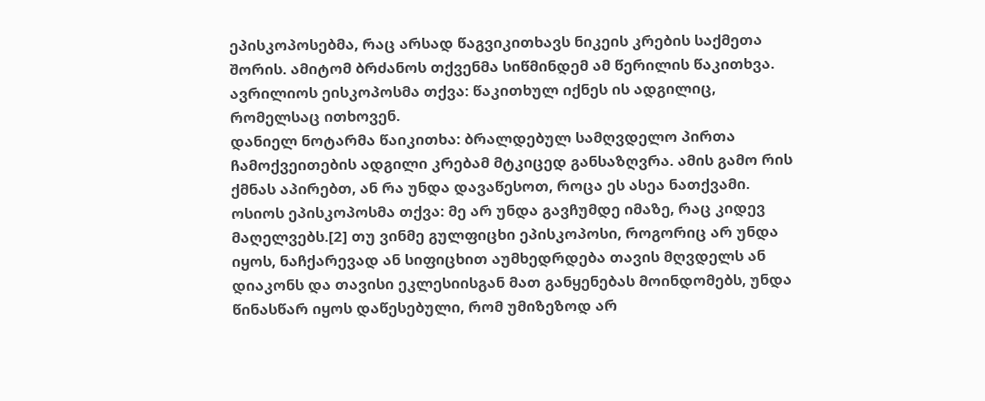ეპისკოპოსებმა, რაც არსად წაგვიკითხავს ნიკეის კრების საქმეთა შორის. ამიტომ ბრძანოს თქვენმა სიწმინდემ ამ წერილის წაკითხვა.
ავრილიოს ეისკოპოსმა თქვა: წაკითხულ იქნეს ის ადგილიც, რომელსაც ითხოვენ.
დანიელ ნოტარმა წაიკითხა: ბრალდებულ სამღვდელო პირთა ჩამოქვეითების ადგილი კრებამ მტკიცედ განსაზღვრა. ამის გამო რის ქმნას აპირებთ, ან რა უნდა დავაწესოთ, როცა ეს ასეა ნათქვამი.
ოსიოს ეპისკოპოსმა თქვა: მე არ უნდა გავჩუმდე იმაზე, რაც კიდევ მაღელვებს.[2] თუ ვინმე გულფიცხი ეპისკოპოსი, როგორიც არ უნდა იყოს, ნაჩქარევად ან სიფიცხით აუმხედრდება თავის მღვდელს ან დიაკონს და თავისი ეკლესიისგან მათ განყენებას მოინდომებს, უნდა წინასწარ იყოს დაწესებული, რომ უმიზეზოდ არ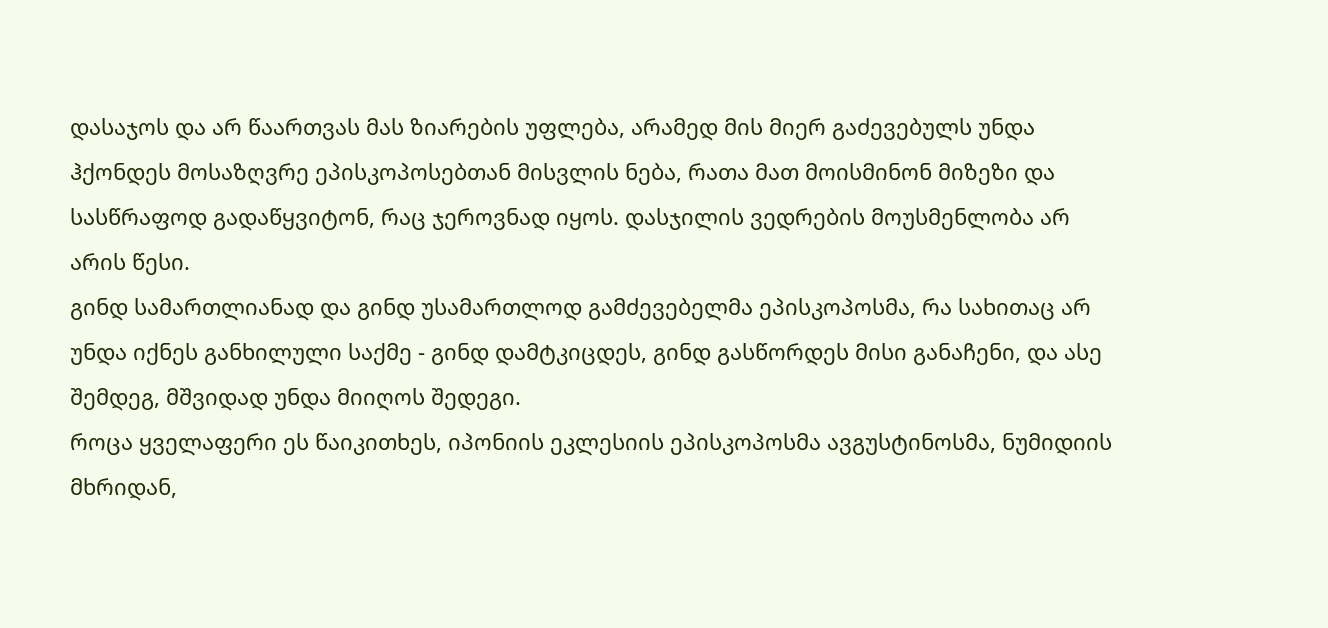დასაჯოს და არ წაართვას მას ზიარების უფლება, არამედ მის მიერ გაძევებულს უნდა ჰქონდეს მოსაზღვრე ეპისკოპოსებთან მისვლის ნება, რათა მათ მოისმინონ მიზეზი და სასწრაფოდ გადაწყვიტონ, რაც ჯეროვნად იყოს. დასჯილის ვედრების მოუსმენლობა არ არის წესი.
გინდ სამართლიანად და გინდ უსამართლოდ გამძევებელმა ეპისკოპოსმა, რა სახითაც არ უნდა იქნეს განხილული საქმე - გინდ დამტკიცდეს, გინდ გასწორდეს მისი განაჩენი, და ასე შემდეგ, მშვიდად უნდა მიიღოს შედეგი.
როცა ყველაფერი ეს წაიკითხეს, იპონიის ეკლესიის ეპისკოპოსმა ავგუსტინოსმა, ნუმიდიის მხრიდან,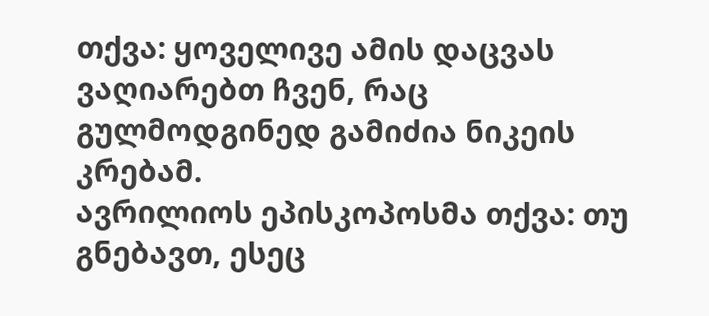თქვა: ყოველივე ამის დაცვას ვაღიარებთ ჩვენ, რაც გულმოდგინედ გამიძია ნიკეის კრებამ.
ავრილიოს ეპისკოპოსმა თქვა: თუ გნებავთ, ესეც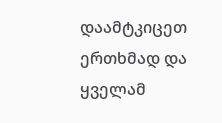დაამტკიცეთ ერთხმად და ყველამ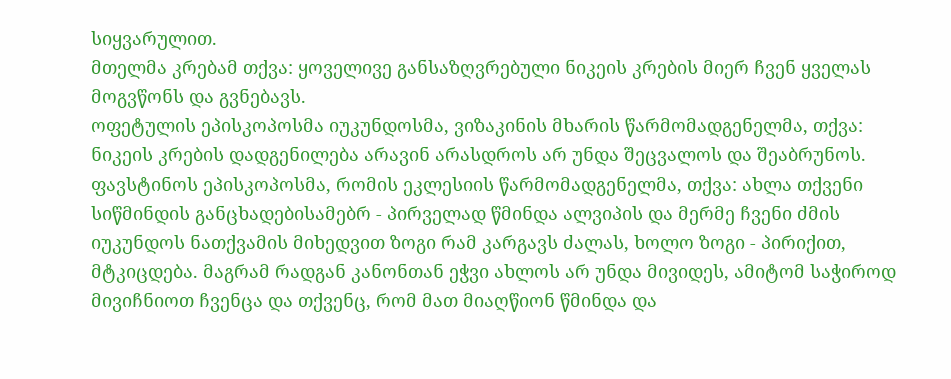სიყვარულით.
მთელმა კრებამ თქვა: ყოველივე განსაზღვრებული ნიკეის კრების მიერ ჩვენ ყველას მოგვწონს და გვნებავს.
ოფეტულის ეპისკოპოსმა იუკუნდოსმა, ვიზაკინის მხარის წარმომადგენელმა, თქვა: ნიკეის კრების დადგენილება არავინ არასდროს არ უნდა შეცვალოს და შეაბრუნოს.
ფავსტინოს ეპისკოპოსმა, რომის ეკლესიის წარმომადგენელმა, თქვა: ახლა თქვენი სიწმინდის განცხადებისამებრ - პირველად წმინდა ალვიპის და მერმე ჩვენი ძმის იუკუნდოს ნათქვამის მიხედვით ზოგი რამ კარგავს ძალას, ხოლო ზოგი - პირიქით, მტკიცდება. მაგრამ რადგან კანონთან ეჭვი ახლოს არ უნდა მივიდეს, ამიტომ საჭიროდ მივიჩნიოთ ჩვენცა და თქვენც, რომ მათ მიაღწიონ წმინდა და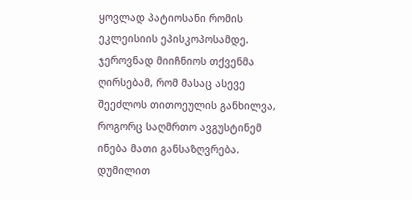ყოვლად პატიოსანი რომის ეკლეისიის ეპისკოპოსამდე. ჯეროვნად მიიჩნიოს თქვენმა ღირსებამ, რომ მასაც ასევე შეეძლოს თითოეულის განხილვა, როგორც საღმრთო ავგუსტინემ ინება მათი განსაზღვრება. დუმილით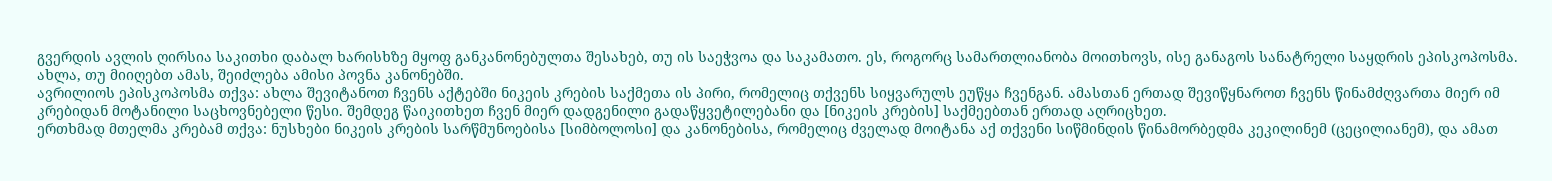გვერდის ავლის ღირსია საკითხი დაბალ ხარისხზე მყოფ განკანონებულთა შესახებ, თუ ის საეჭვოა და საკამათო. ეს, როგორც სამართლიანობა მოითხოვს, ისე განაგოს სანატრელი საყდრის ეპისკოპოსმა. ახლა, თუ მიიღებთ ამას, შეიძლება ამისი პოვნა კანონებში.
ავრილიოს ეპისკოპოსმა თქვა: ახლა შევიტანოთ ჩვენს აქტებში ნიკეის კრების საქმეთა ის პირი, რომელიც თქვენს სიყვარულს ეუწყა ჩვენგან. ამასთან ერთად შევიწყნაროთ ჩვენს წინამძღვართა მიერ იმ კრებიდან მოტანილი საცხოვნებელი წესი. შემდეგ წაიკითხეთ ჩვენ მიერ დადგენილი გადაწყვეტილებანი და [ნიკეის კრების] საქმეებთან ერთად აღრიცხეთ.
ერთხმად მთელმა კრებამ თქვა: ნუსხები ნიკეის კრების სარწმუნოებისა [სიმბოლოსი] და კანონებისა, რომელიც ძველად მოიტანა აქ თქვენი სიწმინდის წინამორბედმა კეკილინემ (ცეცილიანემ), და ამათ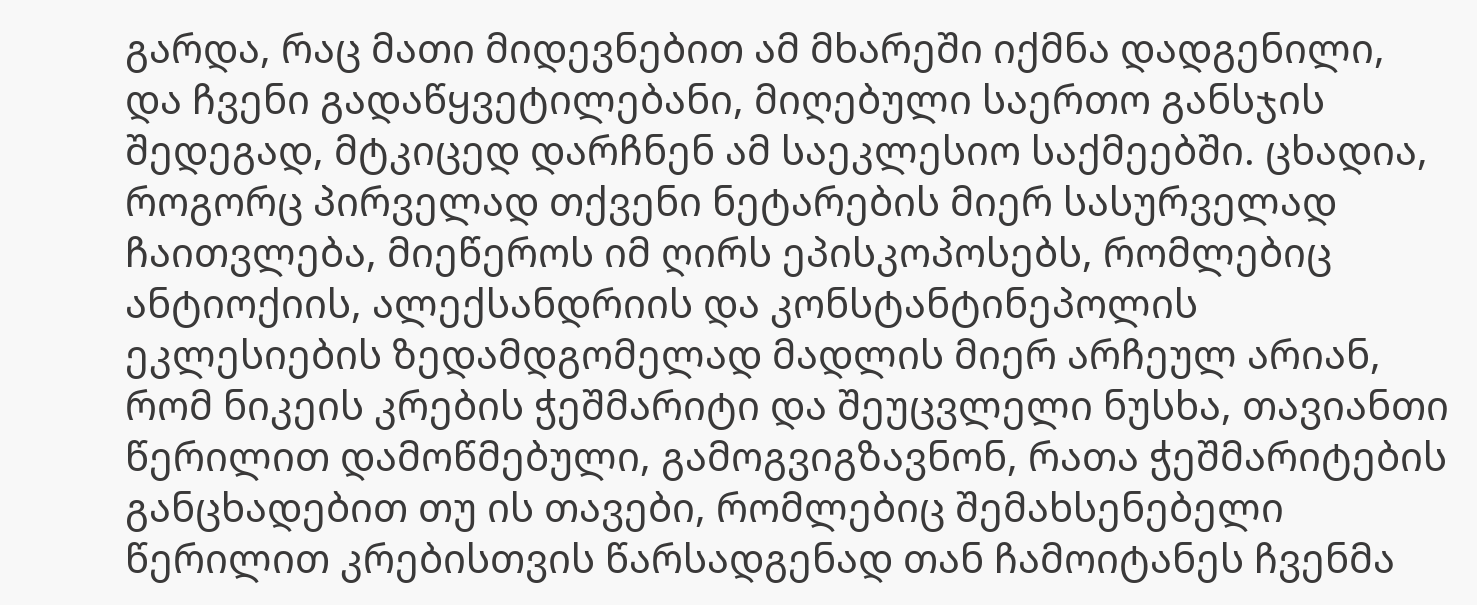გარდა, რაც მათი მიდევნებით ამ მხარეში იქმნა დადგენილი, და ჩვენი გადაწყვეტილებანი, მიღებული საერთო განსჯის შედეგად, მტკიცედ დარჩნენ ამ საეკლესიო საქმეებში. ცხადია, როგორც პირველად თქვენი ნეტარების მიერ სასურველად ჩაითვლება, მიეწეროს იმ ღირს ეპისკოპოსებს, რომლებიც ანტიოქიის, ალექსანდრიის და კონსტანტინეპოლის ეკლესიების ზედამდგომელად მადლის მიერ არჩეულ არიან, რომ ნიკეის კრების ჭეშმარიტი და შეუცვლელი ნუსხა, თავიანთი წერილით დამოწმებული, გამოგვიგზავნონ, რათა ჭეშმარიტების განცხადებით თუ ის თავები, რომლებიც შემახსენებელი წერილით კრებისთვის წარსადგენად თან ჩამოიტანეს ჩვენმა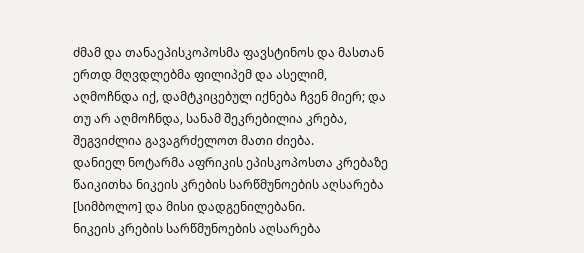ძმამ და თანაეპისკოპოსმა ფავსტინოს და მასთან ერთდ მღვდლებმა ფილიპემ და ასელიმ, აღმოჩნდა იქ, დამტკიცებულ იქნება ჩვენ მიერ; და თუ არ აღმოჩნდა, სანამ შეკრებილია კრება, შეგვიძლია გავაგრძელოთ მათი ძიება.
დანიელ ნოტარმა აფრიკის ეპისკოპოსთა კრებაზე წაიკითხა ნიკეის კრების სარწმუნოების აღსარება [სიმბოლო] და მისი დადგენილებანი.
ნიკეის კრების სარწმუნოების აღსარება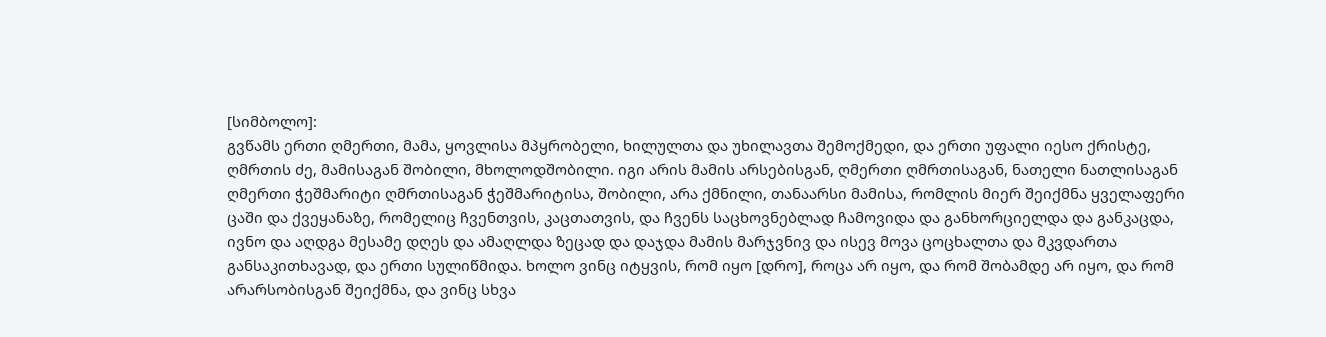[სიმბოლო]:
გვწამს ერთი ღმერთი, მამა, ყოვლისა მპყრობელი, ხილულთა და უხილავთა შემოქმედი, და ერთი უფალი იესო ქრისტე, ღმრთის ძე, მამისაგან შობილი, მხოლოდშობილი. იგი არის მამის არსებისგან, ღმერთი ღმრთისაგან, ნათელი ნათლისაგან ღმერთი ჭეშმარიტი ღმრთისაგან ჭეშმარიტისა, შობილი, არა ქმნილი, თანაარსი მამისა, რომლის მიერ შეიქმნა ყველაფერი ცაში და ქვეყანაზე, რომელიც ჩვენთვის, კაცთათვის, და ჩვენს საცხოვნებლად ჩამოვიდა და განხორციელდა და განკაცდა, ივნო და აღდგა მესამე დღეს და ამაღლდა ზეცად და დაჯდა მამის მარჯვნივ და ისევ მოვა ცოცხალთა და მკვდართა განსაკითხავად, და ერთი სულიწმიდა. ხოლო ვინც იტყვის, რომ იყო [დრო], როცა არ იყო, და რომ შობამდე არ იყო, და რომ არარსობისგან შეიქმნა, და ვინც სხვა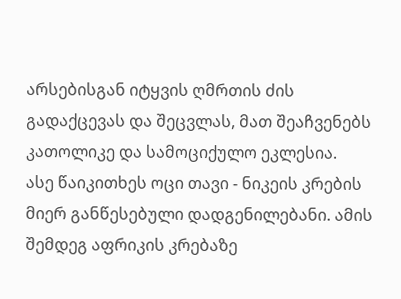არსებისგან იტყვის ღმრთის ძის გადაქცევას და შეცვლას, მათ შეაჩვენებს კათოლიკე და სამოციქულო ეკლესია.
ასე წაიკითხეს ოცი თავი - ნიკეის კრების მიერ განწესებული დადგენილებანი. ამის შემდეგ აფრიკის კრებაზე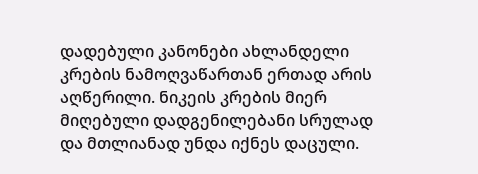დადებული კანონები ახლანდელი კრების ნამოღვაწართან ერთად არის აღწერილი. ნიკეის კრების მიერ მიღებული დადგენილებანი სრულად და მთლიანად უნდა იქნეს დაცული.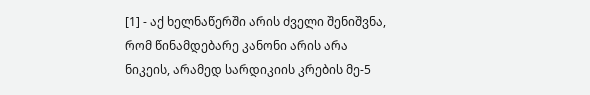[1] - აქ ხელნაწერში არის ძველი შენიშვნა, რომ წინამდებარე კანონი არის არა ნიკეის, არამედ სარდიკიის კრების მე-5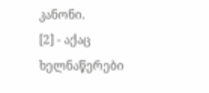კანონი.
[2] - აქაც ხელნაწერები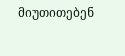მიუთითებენ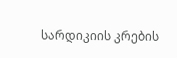სარდიკიის კრების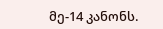მე-14 კანონს.